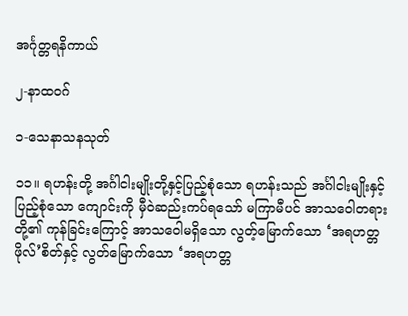အင်္ဂုတ္တရနိကာယ်

၂-နာထဝဂ်

၁-သေနာသနသုတ်

၁၁။ ရဟန်းတို့ အင်္ဂါငါးမျိုးတို့နှင့်ပြည့်စုံသော ရဟန်းသည် အင်္ဂါငါးမျိုးနှင့် ပြည့်စုံသော ကျောင်းကို မှီဝဲဆည်းကပ်ရသော် မကြာမီပင် အာသဝေါတရားတို့၏ ကုန်ခြင်းကြောင့် အာသဝေါမရှိသော လွတ့်မြောက်သော ‘အရဟတ္တဖိုလ်’စိတ်နှင့် လွတ်မြောက်သော ‘အရဟတ္တ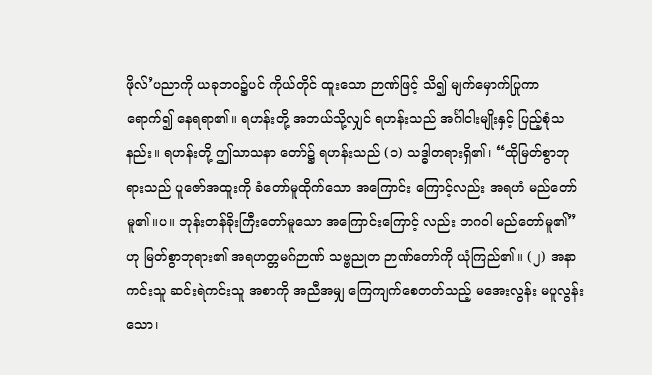ဖိုလ်’ပညာကို ယခုဘဝ၌ပင် ကိုယ်တိုင် ထူးသော ဉာဏ်ဖြင့် သိ၍ မျက်မှောက်ပြုကာ ရောက်၍ နေရရာ၏။ ရဟန်းတို့ အဘယ်သို့လျှင် ရဟန်းသည် အင်္ဂါငါးမျိုးနှင့် ပြည့်စုံသနည်း။ ရဟန်းတို့ ဤသာသနာ တော်၌ ရဟန်းသည် (၁) သဒ္ဓါတရားရှိ၏၊ “ထိုမြတ်စွာဘုရားသည် ပူဇော်အထူးကို ခံတော်မူထိုက်သော အကြောင်း ကြောင့်လည်း အရဟံ မည်တော်မူ၏။ပ။ ဘုန်းတန်ခိုးကြီးတော်မူသော အကြောင်းကြောင့် လည်း ဘဂဝါ မည်တော်မူ၏”ဟု မြတ်စွာဘုရား၏ အရဟတ္တမဂ်ဉာဏ် သဗ္ဗညုတ ဉာဏ်တော်ကို ယုံကြည်၏။ (၂) အနာကင်းသူ ဆင်းရဲကင်းသူ အစာကို အညီအမျှ ကြေကျက်စေတတ်သည့် မအေးလွန်း မပူလွန်းသော၊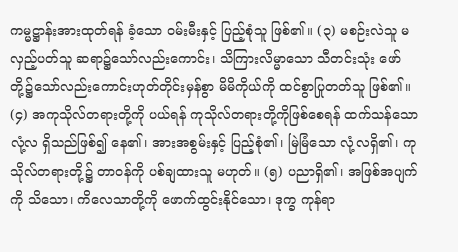ကမ္မဋ္ဌာန်းအားထုတ်ရန် ခံ့သော ဝမ်းမီးနှင့် ပြည့်စုံသူ ဖြစ်၏။ (၃) မစဉ်းလဲသူ မလှည့်ပတ်သူ ဆရာ၌သော်လည်းကောင်း၊ သိကြားလိမ္မာသော သီတင်းသုံး ဖော်တို့၌သော်လည်းကောင်းဟုတ်တိုင်းမှန်စွာ မိမိကိုယ်ကို ထင်စွာပြုတတ်သူ ဖြစ်၏။ (၄) အကုသိုလ်တရားတို့ကို ပယ်ရန် ကုသိုလ်တရားတို့ကိုဖြစ်စေရန် ထက်သန်သော လုံ့လ ရှိသည်ဖြစ်၍ နေ၏၊ အားအစွမ်းနှင့် ပြည့်စုံ၏၊ မြဲမြံသော လုံ့လရှိ၏၊ ကုသိုလ်တရားတို့၌ တာဝန်ကို ပစ်ချထားသူ မဟုတ်။ (၅) ပညာရှိ၏၊ အဖြစ်အပျက်ကို သိသော၊ ကိလေသာတို့ကို ဖောက်ထွင်းနိုင်သော၊ ဒုက္ခ ကုန်ရာ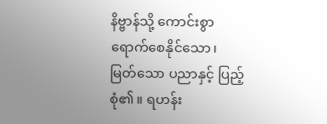နိဗ္ဗာန်သို့ ကောင်းစွာ ရောက်စေနိုင်သော၊ မြတ်သော ပညာနှင့် ပြည့်စုံ၏။ ရဟန်း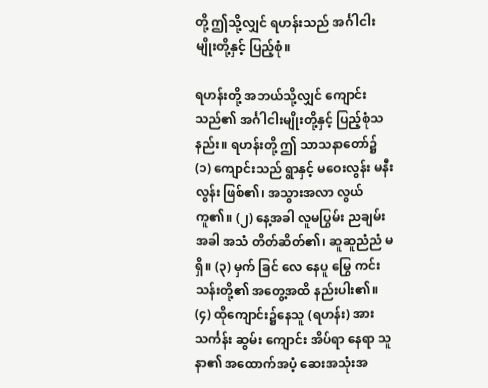တို့ ဤသို့လျှင် ရဟန်းသည် အင်္ဂါငါးမျိုးတို့နှင့် ပြည့်စုံ။

ရဟန်းတို့ အဘယ်သို့လျှင် ကျောင်းသည်၏ အင်္ဂါငါးမျိုးတို့နှင့် ပြည့်စုံသနည်း။ ရဟန်းတို့ ဤ သာသနာတော်၌ (၁) ကျောင်းသည် ရွာနှင့် မဝေးလွန်း မနီးလွန်း ဖြစ်၏၊ အသွားအလာ လွယ်ကူ၏။ (၂) နေ့အခါ လူမပြွမ်း ညချမ်းအခါ အသံ တိတ်ဆိတ်၏၊ ဆူဆူညံညံ မရှိ။ (၃) မှက် ခြင် လေ နေပူ မြွေ ကင်းသန်းတို့၏ အတွေ့အထိ နည်းပါး၏။ (၄) ထိုကျောင်း၌နေသူ (ရဟန်း) အား သင်္ကန်း ဆွမ်း ကျောင်း အိပ်ရာ နေရာ သူနာ၏ အထောက်အပံ့ ဆေးအသုံးအ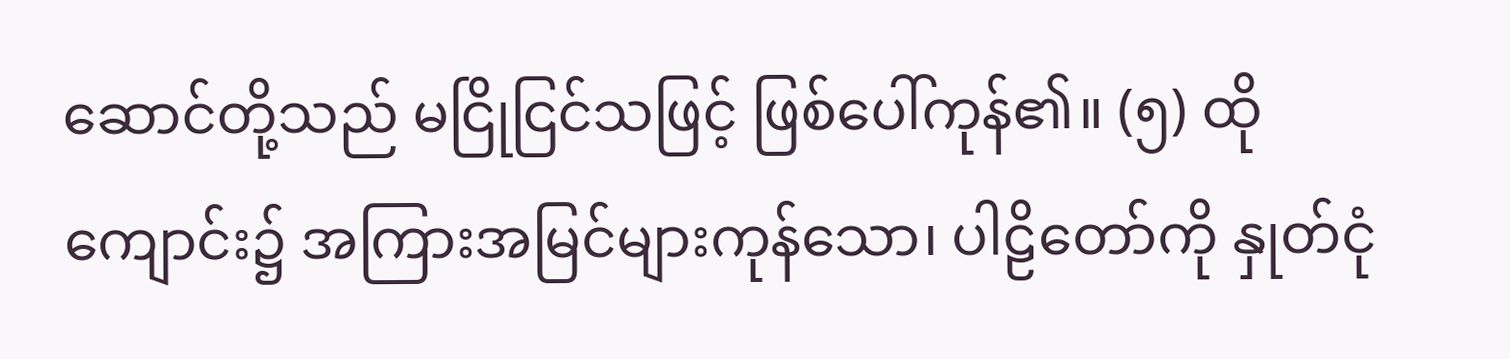ဆောင်တို့သည် မငြိုငြင်သဖြင့် ဖြစ်ပေါ်ကုန်၏။ (၅) ထိုကျောင်း၌ အကြားအမြင်များကုန်သော၊ ပါဠိတော်ကို နှုတ်ငုံ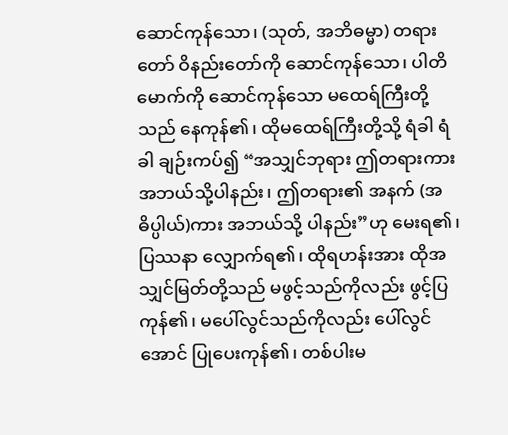ဆောင်ကုန်သော၊ (သုတ်, အဘိဓမ္မာ) တရားတော် ဝိနည်းတော်ကို ဆောင်ကုန်သော၊ ပါတိမောက်ကို ဆောင်ကုန်သော မထေရ်ကြီးတို့သည် နေကုန်၏၊ ထိုမထေရ်ကြီးတို့သို့ ရံခါ ရံခါ ချဉ်းကပ်၍ “အသျှင်ဘုရား ဤတရားကား အဘယ်သို့ပါနည်း၊ ဤတရား၏ အနက် (အဓိပ္ပါယ်)ကား အဘယ်သို့ ပါနည်း”ဟု မေးရ၏၊ ပြဿနာ လျှောက်ရ၏၊ ထိုရဟန်းအား ထိုအသျှင်မြတ်တို့သည် မဖွင့်သည်ကိုလည်း ဖွင့်ပြကုန်၏၊ မပေါ်လွင်သည်ကိုလည်း ပေါ်လွင်အောင် ပြုပေးကုန်၏၊ တစ်ပါးမ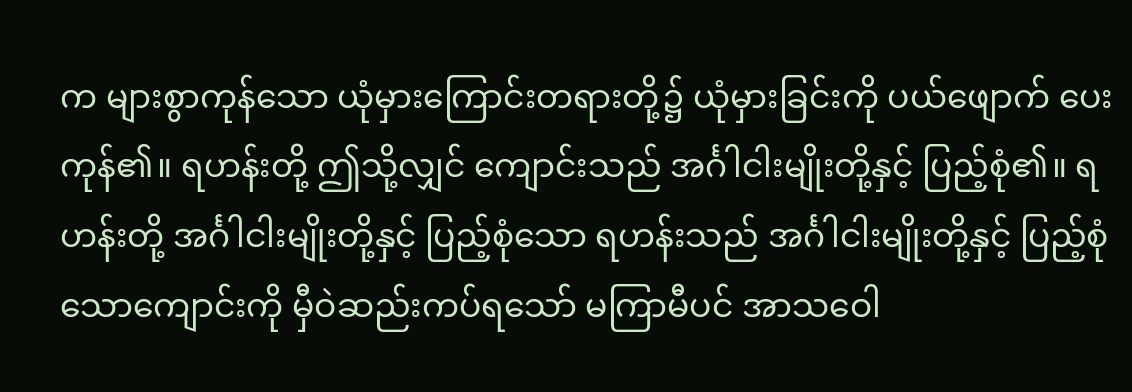က များစွာကုန်သော ယုံမှားကြောင်းတရားတို့၌ ယုံမှားခြင်းကို ပယ်ဖျောက် ပေးကုန်၏။ ရဟန်းတို့ ဤသို့လျှင် ကျောင်းသည် အင်္ဂါငါးမျိုးတို့နှင့် ပြည့်စုံ၏။ ရဟန်းတို့ အင်္ဂါငါးမျိုးတို့နှင့် ပြည့်စုံသော ရဟန်းသည် အင်္ဂါငါးမျိုးတို့နှင့် ပြည့်စုံသောကျောင်းကို မှီဝဲဆည်းကပ်ရသော် မကြာမီပင် အာသဝေါ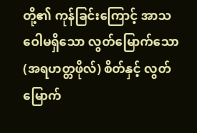တို့၏ ကုန်ခြင်းကြောင့် အာသဝေါမရှိသော လွတ်မြောက်သော (အရဟတ္တဖိုလ်) စိတ်နှင့် လွတ်မြောက်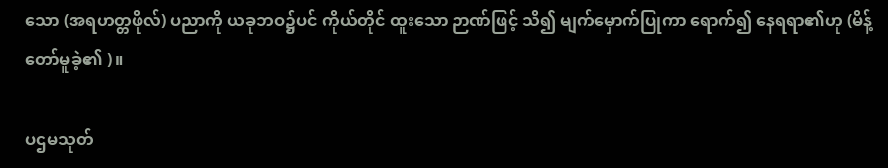သော (အရဟတ္တဖိုလ်) ပညာကို ယခုဘဝ၌ပင် ကိုယ်တိုင် ထူးသော ဉာဏ်ဖြင့် သိ၍ မျက်မှောက်ပြုကာ ရောက်၍ နေရရာ၏ဟု (မိန့်တော်မူခဲ့၏ )။

ပဌမသုတ်